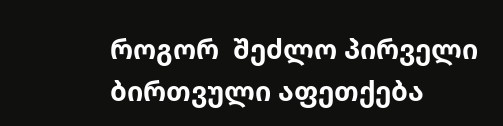როგორ  შეძლო პირველი ბირთვული აფეთქება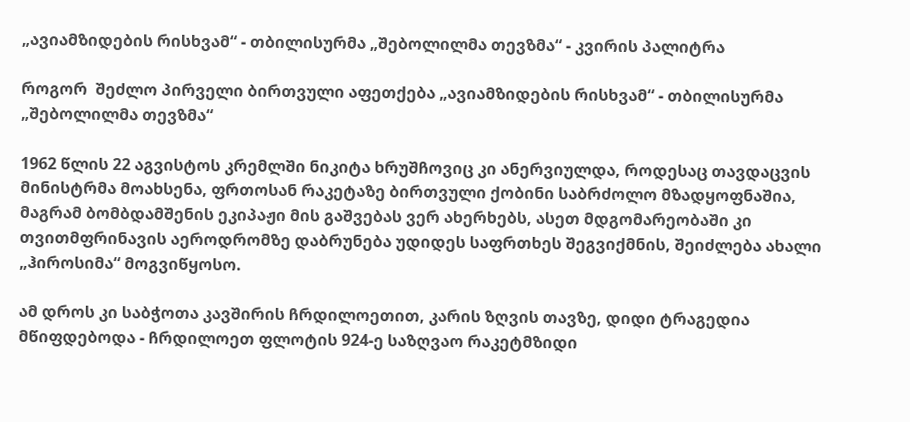„ავიამზიდების რისხვამ“ - თბილისურმა „შებოლილმა თევზმა“ - კვირის პალიტრა

როგორ  შეძლო პირველი ბირთვული აფეთქება „ავიამზიდების რისხვამ“ - თბილისურმა „შებოლილმა თევზმა“

1962 წლის 22 აგვისტოს კრემლში ნიკიტა ხრუშჩოვიც კი ანერვიულდა, როდესაც თავდაცვის მინისტრმა მოახსენა, ფრთოსან რაკეტაზე ბირთვული ქობინი საბრძოლო მზადყოფნაშია, მაგრამ ბომბდამშენის ეკიპაჟი მის გაშვებას ვერ ახერხებს, ასეთ მდგომარეობაში კი თვითმფრინავის აეროდრომზე დაბრუნება უდიდეს საფრთხეს შეგვიქმნის, შეიძლება ახალი „ჰიროსიმა“ მოგვიწყოსო.

ამ დროს კი საბჭოთა კავშირის ჩრდილოეთით, კარის ზღვის თავზე, დიდი ტრაგედია მწიფდებოდა - ჩრდილოეთ ფლოტის 924-ე საზღვაო რაკეტმზიდი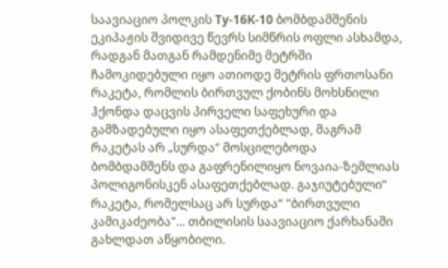საავიაციო პოლკის Ту-16К-10 ბომბდამშენის ეკიპაჟის შვიდივე წევრს სიმწრის ოფლი ასხამდა, რადგან მათგან რამდენიმე მეტრში ჩამოკიდებული იყო ათიოდე მეტრის ფრთოსანი რაკეტა, რომლის ბირთვულ ქობინს მოხსნილი ჰქონდა დაცვის პირველი საფეხური და გამზადებული იყო ასაფეთქებლად, მაგრამ რაკეტას არ „სურდა“ მოსცილებოდა ბომბდამშენს და გაფრენილიყო ნოვაია-ზემლიას პოლიგონისკენ ასაფეთქებლად. გაჯიუტებული“ რაკეტა, რომელსაც არ სურდა“ "ბირთვული კამიკაძეობა"... თბილისის საავიაციო ქარხანაში გახლდათ აწყობილი.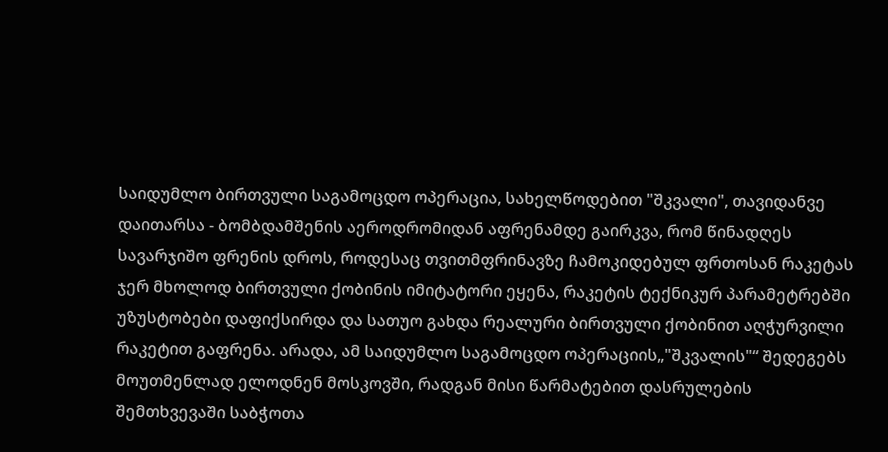საიდუმლო ბირთვული საგამოცდო ოპერაცია, სახელწოდებით "შკვალი", თავიდანვე დაითარსა - ბომბდამშენის აეროდრომიდან აფრენამდე გაირკვა, რომ წინადღეს სავარჯიშო ფრენის დროს, როდესაც თვითმფრინავზე ჩამოკიდებულ ფრთოსან რაკეტას ჯერ მხოლოდ ბირთვული ქობინის იმიტატორი ეყენა, რაკეტის ტექნიკურ პარამეტრებში უზუსტობები დაფიქსირდა და სათუო გახდა რეალური ბირთვული ქობინით აღჭურვილი რაკეტით გაფრენა. არადა, ამ საიდუმლო საგამოცდო ოპერაციის„"შკვალის"“ შედეგებს მოუთმენლად ელოდნენ მოსკოვში, რადგან მისი წარმატებით დასრულების შემთხვევაში საბჭოთა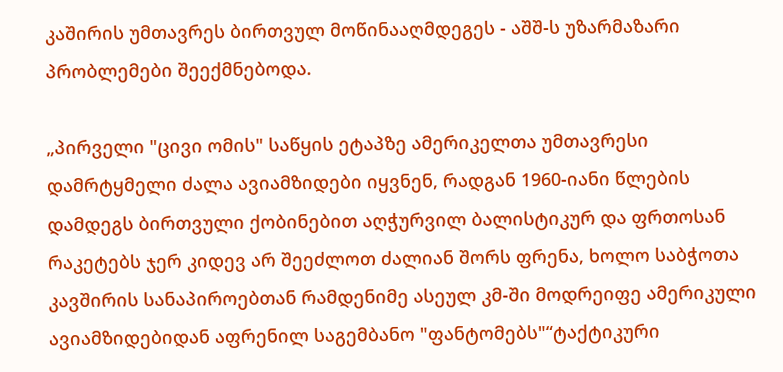კაშირის უმთავრეს ბირთვულ მოწინააღმდეგეს - აშშ-ს უზარმაზარი პრობლემები შეექმნებოდა.

„პირველი "ცივი ომის" საწყის ეტაპზე ამერიკელთა უმთავრესი დამრტყმელი ძალა ავიამზიდები იყვნენ, რადგან 1960-იანი წლების დამდეგს ბირთვული ქობინებით აღჭურვილ ბალისტიკურ და ფრთოსან რაკეტებს ჯერ კიდევ არ შეეძლოთ ძალიან შორს ფრენა, ხოლო საბჭოთა კავშირის სანაპიროებთან რამდენიმე ასეულ კმ-ში მოდრეიფე ამერიკული ავიამზიდებიდან აფრენილ საგემბანო "ფანტომებს"“ტაქტიკური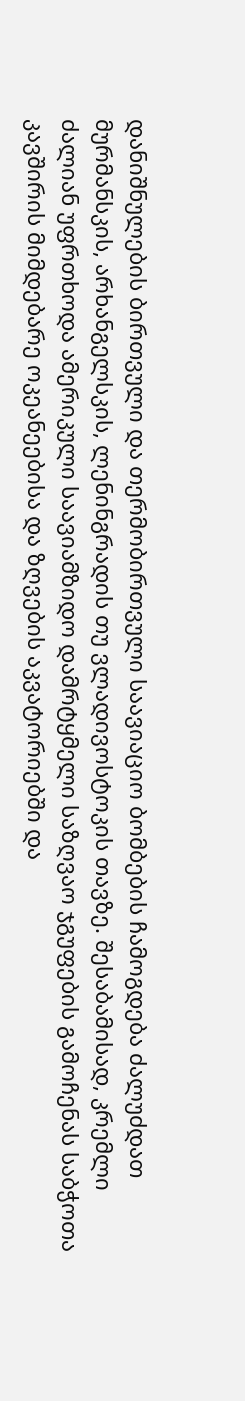დანიშნულების ბირთვული და თერმობირთვული საავიაციო ბომბების ჩამოგდება ძალუძდათ მურმანსკის, არხანგელსკის, ლენინგრადის თუ ვლადივოსტოკის თავზე. შესაბამისად, კრემლი ძალიან უფრთხოდა ამერიკული საავიამზიდო დამრტყმელი საზღვაო ჯგუფების გამოჩენას საბჭოთა კავშირის მიმდებარე ოკეანეებისა და ზღვების აკვატორიებში და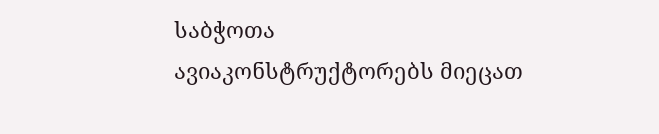საბჭოთა ავიაკონსტრუქტორებს მიეცათ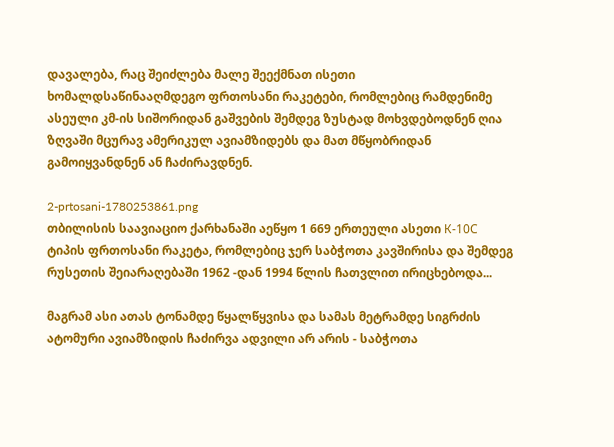დავალება, რაც შეიძლება მალე შეექმნათ ისეთი ხომალდსაწინააღმდეგო ფრთოსანი რაკეტები, რომლებიც რამდენიმე ასეული კმ-ის სიშორიდან გაშვების შემდეგ ზუსტად მოხვდებოდნენ ღია ზღვაში მცურავ ამერიკულ ავიამზიდებს და მათ მწყობრიდან გამოიყვანდნენ ან ჩაძირავდნენ.

2-prtosani-1780253861.png
თბილისის საავიაციო ქარხანაში აეწყო 1 669 ერთეული ასეთი К-10С ტიპის ფრთოსანი რაკეტა, რომლებიც ჯერ საბჭოთა კავშირისა და შემდეგ რუსეთის შეიარაღებაში 1962 -დან 1994 წლის ჩათვლით ირიცხებოდა...

მაგრამ ასი ათას ტონამდე წყალწყვისა და სამას მეტრამდე სიგრძის ატომური ავიამზიდის ჩაძირვა ადვილი არ არის - საბჭოთა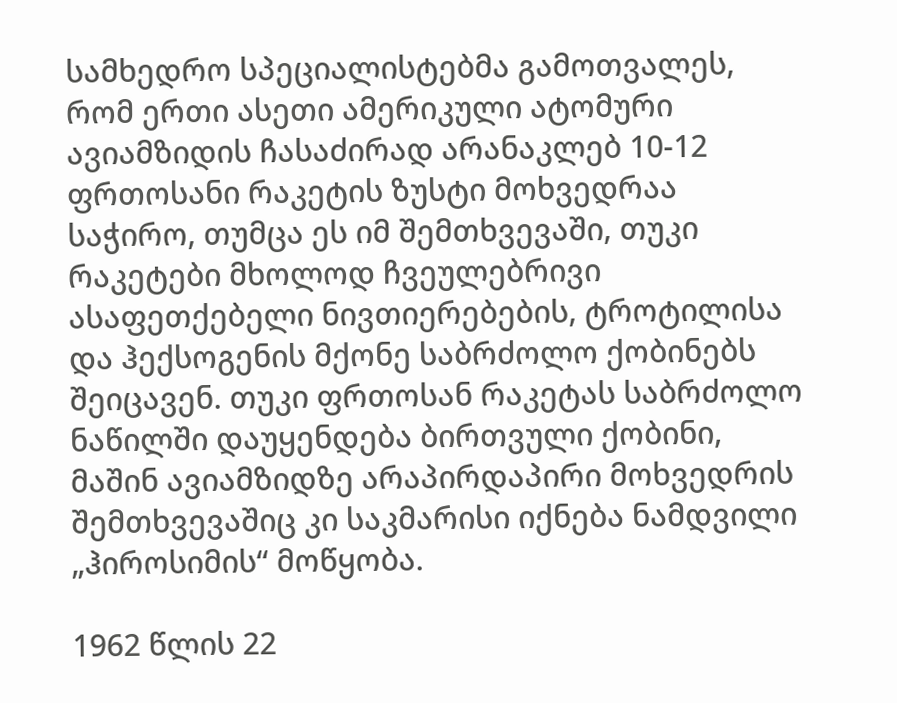სამხედრო სპეციალისტებმა გამოთვალეს, რომ ერთი ასეთი ამერიკული ატომური ავიამზიდის ჩასაძირად არანაკლებ 10-12 ფრთოსანი რაკეტის ზუსტი მოხვედრაა საჭირო, თუმცა ეს იმ შემთხვევაში, თუკი რაკეტები მხოლოდ ჩვეულებრივი ასაფეთქებელი ნივთიერებების, ტროტილისა და ჰექსოგენის მქონე საბრძოლო ქობინებს შეიცავენ. თუკი ფრთოსან რაკეტას საბრძოლო ნაწილში დაუყენდება ბირთვული ქობინი, მაშინ ავიამზიდზე არაპირდაპირი მოხვედრის შემთხვევაშიც კი საკმარისი იქნება ნამდვილი „ჰიროსიმის“ მოწყობა.

1962 წლის 22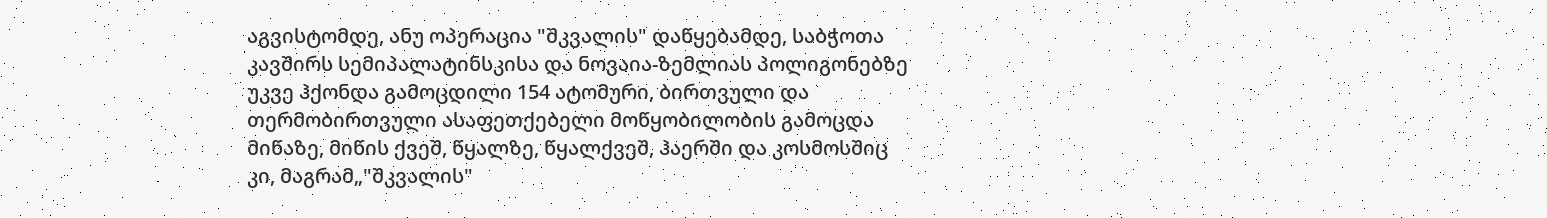აგვისტომდე, ანუ ოპერაცია "შკვალის" დაწყებამდე, საბჭოთა კავშირს სემიპალატინსკისა და ნოვაია-ზემლიას პოლიგონებზე უკვე ჰქონდა გამოცდილი 154 ატომური, ბირთვული და თერმობირთვული ასაფეთქებელი მოწყობილობის გამოცდა მიწაზე, მიწის ქვეშ, წყალზე, წყალქვეშ, ჰაერში და კოსმოსშიც კი, მაგრამ„"შკვალის"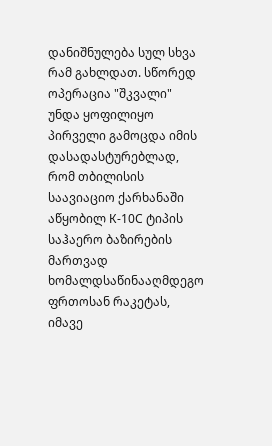დანიშნულება სულ სხვა რამ გახლდათ. სწორედ ოპერაცია "შკვალი" უნდა ყოფილიყო პირველი გამოცდა იმის დასადასტურებლად, რომ თბილისის საავიაციო ქარხანაში აწყობილ К-10С ტიპის საჰაერო ბაზირების მართვად ხომალდსაწინააღმდეგო ფრთოსან რაკეტას, იმავე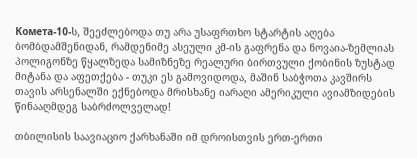Комета-10-ს, შეეძლებოდა თუ არა უსაფრთხო სტარტის აღება ბომბდამშენიდან, რამდენიმე ასეული კმ-ის გაფრენა და ნოვაია-ზემლიას პოლიგონზე წყალზედა სამიზნეზე რეალური ბირთვული ქობინის ზუსტად მიტანა და აფეთქება - თუკი ეს გამოვიდოდა, მაშინ საბჭოთა კავშირს თავის არსენალში ექნებოდა მრისხანე იარაღი ამერიკული ავიამზიდების წინააღმდეგ საბრძოლველად!

თბილისის საავიაციო ქარხანაში იმ დროისთვის ერთ-ერთი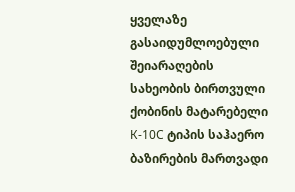ყველაზე გასაიდუმლოებული შეიარაღების სახეობის ბირთვული ქობინის მატარებელი К-10С ტიპის საჰაერო ბაზირების მართვადი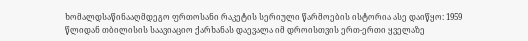ხომალდსაწინააღმდეგო ფრთოსანი რაკეტის სერიული წარმოების ისტორია ასე დაიწყო: 1959 წლიდან თბილისის საავიაციო ქარხანას დაევალა იმ დროისთვის ერთ-ერთი ყველაზე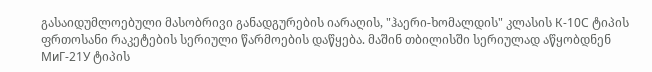გასაიდუმლოებული მასობრივი განადგურების იარაღის, "ჰაერი-ხომალდის" კლასის К-10С ტიპის ფრთოსანი რაკეტების სერიული წარმოების დაწყება. მაშინ თბილისში სერიულად აწყობდნენ МиГ-21У ტიპის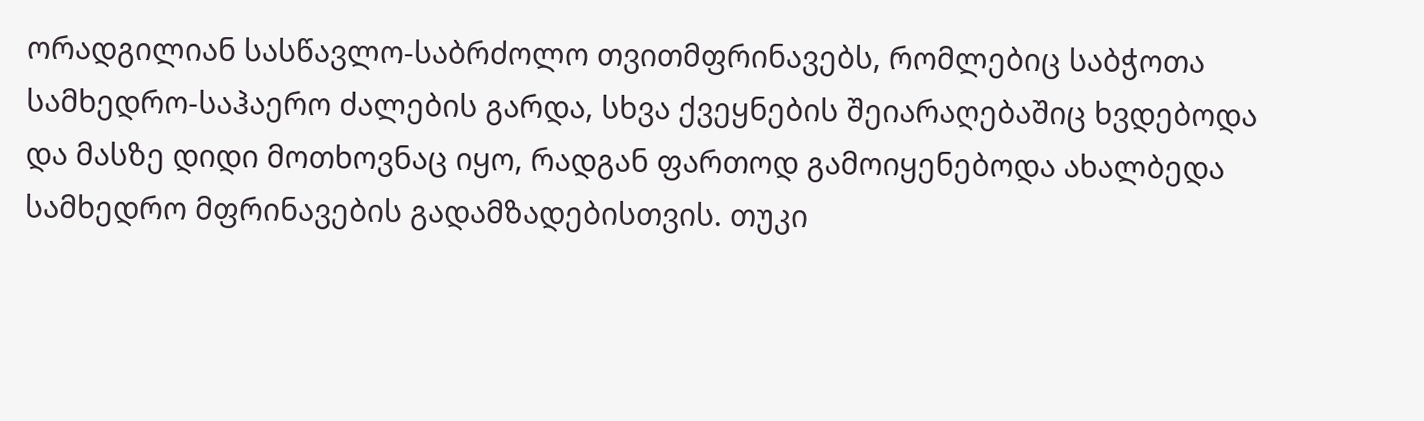ორადგილიან სასწავლო-საბრძოლო თვითმფრინავებს, რომლებიც საბჭოთა სამხედრო-საჰაერო ძალების გარდა, სხვა ქვეყნების შეიარაღებაშიც ხვდებოდა და მასზე დიდი მოთხოვნაც იყო, რადგან ფართოდ გამოიყენებოდა ახალბედა სამხედრო მფრინავების გადამზადებისთვის. თუკი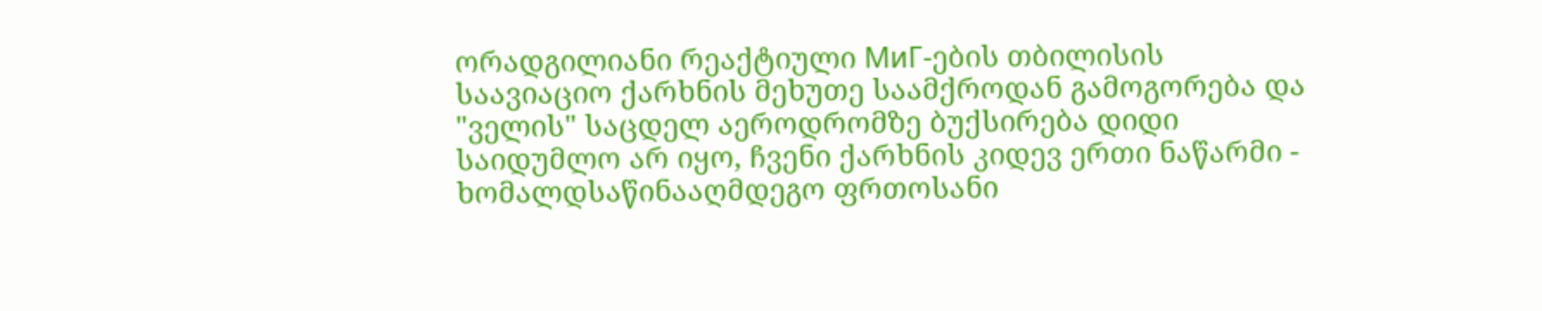ორადგილიანი რეაქტიული МиГ-ების თბილისის საავიაციო ქარხნის მეხუთე საამქროდან გამოგორება და "ველის" საცდელ აეროდრომზე ბუქსირება დიდი საიდუმლო არ იყო, ჩვენი ქარხნის კიდევ ერთი ნაწარმი - ხომალდსაწინააღმდეგო ფრთოსანი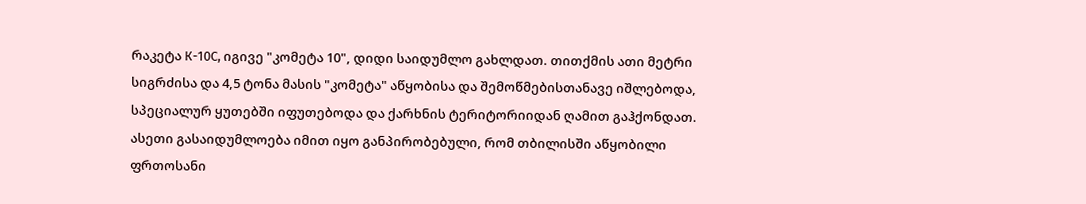რაკეტა К-10С, იგივე "კომეტა 10", დიდი საიდუმლო გახლდათ. თითქმის ათი მეტრი სიგრძისა და 4,5 ტონა მასის "კომეტა" აწყობისა და შემოწმებისთანავე იშლებოდა, სპეციალურ ყუთებში იფუთებოდა და ქარხნის ტერიტორიიდან ღამით გაჰქონდათ. ასეთი გასაიდუმლოება იმით იყო განპირობებული, რომ თბილისში აწყობილი ფრთოსანი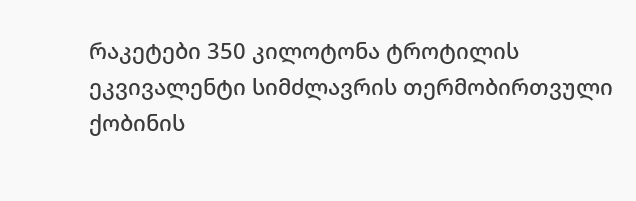რაკეტები 350 კილოტონა ტროტილის ეკვივალენტი სიმძლავრის თერმობირთვული ქობინის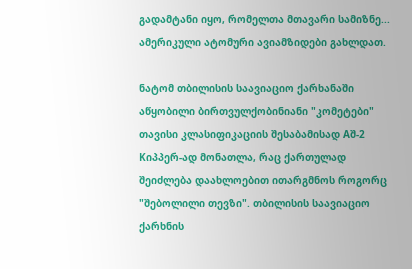გადამტანი იყო, რომელთა მთავარი სამიზნე... ამერიკული ატომური ავიამზიდები გახლდათ.

ნატომ თბილისის საავიაციო ქარხანაში აწყობილი ბირთვულქობინიანი "კომეტები" თავისი კლასიფიკაციის შესაბამისად Aშ-2 Kიპპერ-ად მონათლა, რაც ქართულად შეიძლება დაახლოებით ითარგმნოს როგორც "შებოლილი თევზი". თბილისის საავიაციო ქარხნის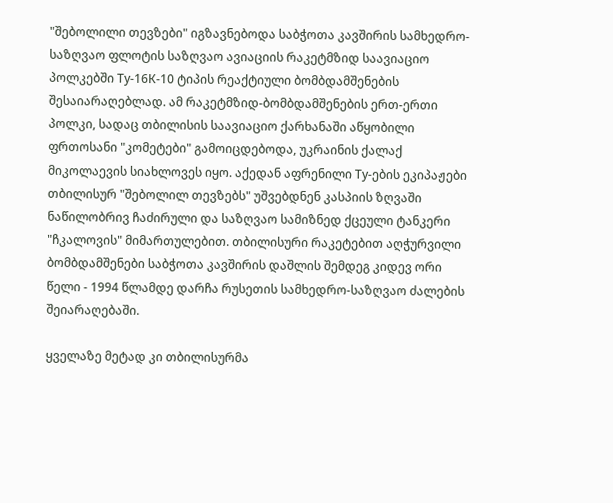"შებოლილი თევზები" იგზავნებოდა საბჭოთა კავშირის სამხედრო-საზღვაო ფლოტის საზღვაო ავიაციის რაკეტმზიდ საავიაციო პოლკებში Ту-16К-10 ტიპის რეაქტიული ბომბდამშენების შესაიარაღებლად. ამ რაკეტმზიდ-ბომბდამშენების ერთ-ერთი პოლკი, სადაც თბილისის საავიაციო ქარხანაში აწყობილი ფრთოსანი "კომეტები" გამოიცდებოდა, უკრაინის ქალაქ მიკოლაევის სიახლოვეს იყო. აქედან აფრენილი Ту-ების ეკიპაჟები თბილისურ "შებოლილ თევზებს" უშვებდნენ კასპიის ზღვაში ნაწილობრივ ჩაძირული და საზღვაო სამიზნედ ქცეული ტანკერი "ჩკალოვის" მიმართულებით. თბილისური რაკეტებით აღჭურვილი ბომბდამშენები საბჭოთა კავშირის დაშლის შემდეგ კიდევ ორი წელი - 1994 წლამდე დარჩა რუსეთის სამხედრო-საზღვაო ძალების შეიარაღებაში.

ყველაზე მეტად კი თბილისურმა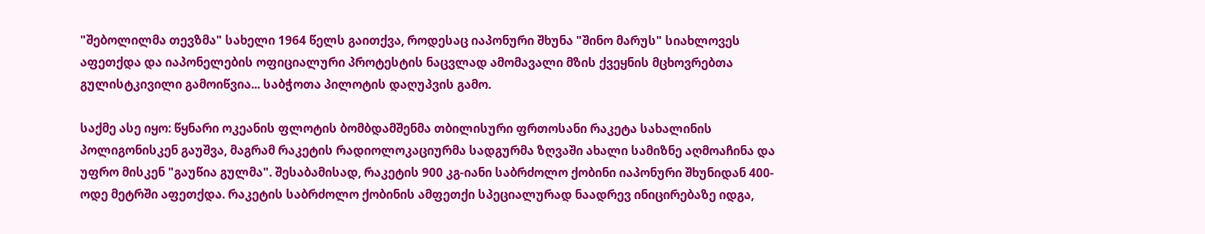"შებოლილმა თევზმა" სახელი 1964 წელს გაითქვა, როდესაც იაპონური შხუნა "შინო მარუს" სიახლოვეს აფეთქდა და იაპონელების ოფიციალური პროტესტის ნაცვლად ამომავალი მზის ქვეყნის მცხოვრებთა გულისტკივილი გამოიწვია... საბჭოთა პილოტის დაღუპვის გამო.

საქმე ასე იყო: წყნარი ოკეანის ფლოტის ბომბდამშენმა თბილისური ფრთოსანი რაკეტა სახალინის პოლიგონისკენ გაუშვა, მაგრამ რაკეტის რადიოლოკაციურმა სადგურმა ზღვაში ახალი სამიზნე აღმოაჩინა და უფრო მისკენ "გაუწია გულმა". შესაბამისად, რაკეტის 900 კგ-იანი საბრძოლო ქობინი იაპონური შხუნიდან 400-ოდე მეტრში აფეთქდა. რაკეტის საბრძოლო ქობინის ამფეთქი სპეციალურად ნაადრევ ინიცირებაზე იდგა,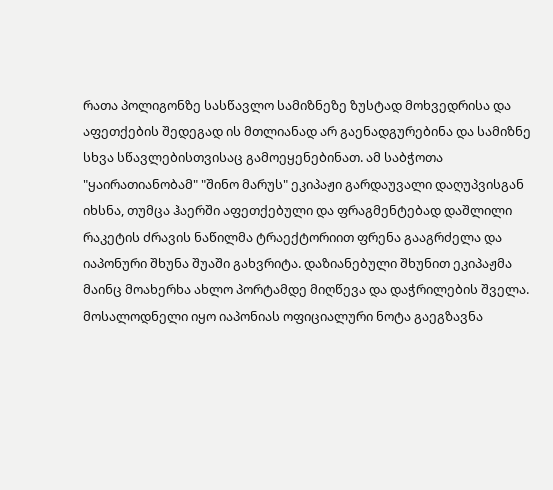რათა პოლიგონზე სასწავლო სამიზნეზე ზუსტად მოხვედრისა და აფეთქების შედეგად ის მთლიანად არ გაენადგურებინა და სამიზნე სხვა სწავლებისთვისაც გამოეყენებინათ. ამ საბჭოთა "ყაირათიანობამ" "შინო მარუს" ეკიპაჟი გარდაუვალი დაღუპვისგან იხსნა, თუმცა ჰაერში აფეთქებული და ფრაგმენტებად დაშლილი რაკეტის ძრავის ნაწილმა ტრაექტორიით ფრენა გააგრძელა და იაპონური შხუნა შუაში გახვრიტა. დაზიანებული შხუნით ეკიპაჟმა მაინც მოახერხა ახლო პორტამდე მიღწევა და დაჭრილების შველა. მოსალოდნელი იყო იაპონიას ოფიციალური ნოტა გაეგზავნა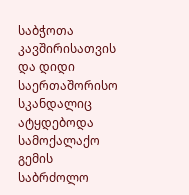საბჭოთა კავშირისათვის და დიდი საერთაშორისო სკანდალიც ატყდებოდა სამოქალაქო გემის საბრძოლო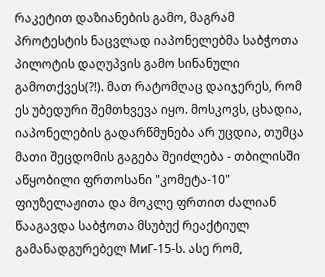რაკეტით დაზიანების გამო, მაგრამ პროტესტის ნაცვლად იაპონელებმა საბჭოთა პილოტის დაღუპვის გამო სინანული გამოთქვეს(?!). მათ რატომღაც დაიჯერეს, რომ ეს უბედური შემთხვევა იყო. მოსკოვს, ცხადია, იაპონელების გადარწმუნება არ უცდია, თუმცა მათი შეცდომის გაგება შეიძლება - თბილისში აწყობილი ფრთოსანი "კომეტა-10" ფიუზელაჟითა და მოკლე ფრთით ძალიან წააგავდა საბჭოთა მსუბუქ რეაქტიულ გამანადგურებელ МиГ-15-ს. ასე რომ,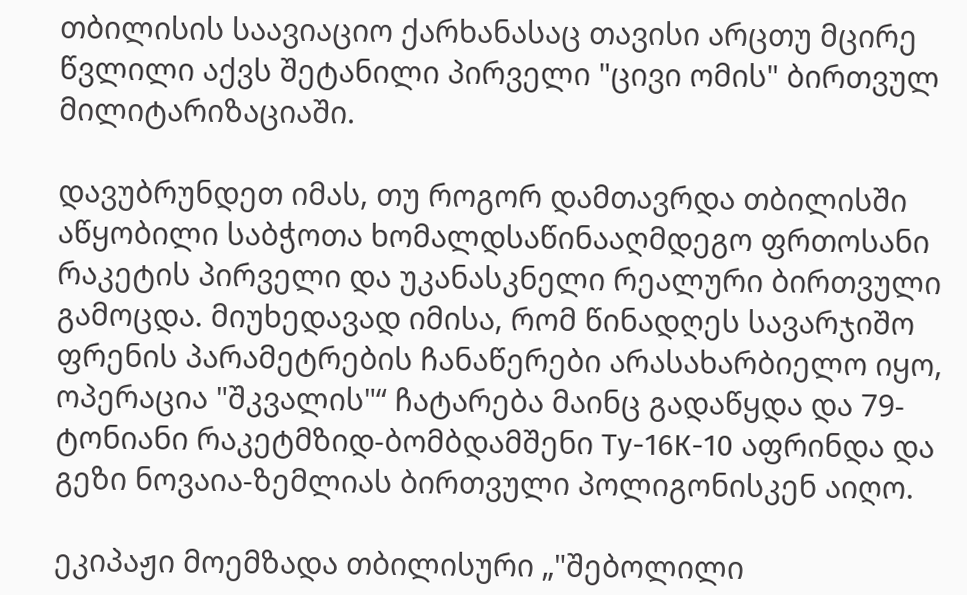თბილისის საავიაციო ქარხანასაც თავისი არცთუ მცირე წვლილი აქვს შეტანილი პირველი "ცივი ომის" ბირთვულ მილიტარიზაციაში.

დავუბრუნდეთ იმას, თუ როგორ დამთავრდა თბილისში აწყობილი საბჭოთა ხომალდსაწინააღმდეგო ფრთოსანი რაკეტის პირველი და უკანასკნელი რეალური ბირთვული გამოცდა. მიუხედავად იმისა, რომ წინადღეს სავარჯიშო ფრენის პარამეტრების ჩანაწერები არასახარბიელო იყო, ოპერაცია "შკვალის"“ ჩატარება მაინც გადაწყდა და 79-ტონიანი რაკეტმზიდ-ბომბდამშენი Ту-16К-10 აფრინდა და გეზი ნოვაია-ზემლიას ბირთვული პოლიგონისკენ აიღო.

ეკიპაჟი მოემზადა თბილისური „"შებოლილი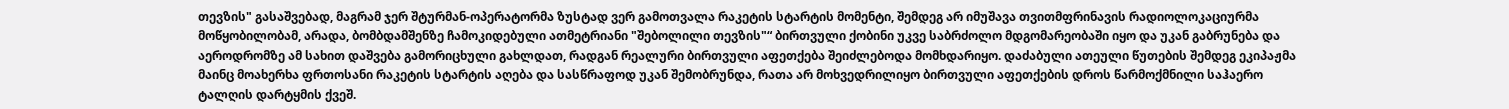თევზის" გასაშვებად, მაგრამ ჯერ შტურმან-ოპერატორმა ზუსტად ვერ გამოთვალა რაკეტის სტარტის მომენტი, შემდეგ არ იმუშავა თვითმფრინავის რადიოლოკაციურმა მოწყობილობამ, არადა, ბომბდამშენზე ჩამოკიდებული ათმეტრიანი "შებოლილი თევზის"“ ბირთვული ქობინი უკვე საბრძოლო მდგომარეობაში იყო და უკან გაბრუნება და აეროდრომზე ამ სახით დაშვება გამორიცხული გახლდათ, რადგან რეალური ბირთვული აფეთქება შეიძლებოდა მომხდარიყო. დაძაბული ათეული წუთების შემდეგ ეკიპაჟმა მაინც მოახერხა ფრთოსანი რაკეტის სტარტის აღება და სასწრაფოდ უკან შემობრუნდა, რათა არ მოხვედრილიყო ბირთვული აფეთქების დროს წარმოქმნილი საჰაერო ტალღის დარტყმის ქვეშ.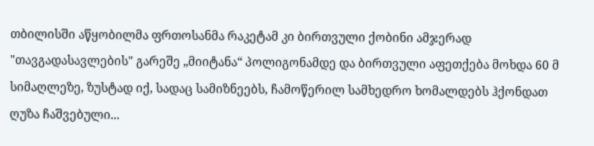თბილისში აწყობილმა ფრთოსანმა რაკეტამ კი ბირთვული ქობინი ამჯერად "თავგადასავლების" გარეშე „მიიტანა“ პოლიგონამდე და ბირთვული აფეთქება მოხდა 60 მ სიმაღლეზე, ზუსტად იქ, სადაც სამიზნეებს, ჩამოწერილ სამხედრო ხომალდებს ჰქონდათ ღუზა ჩაშვებული...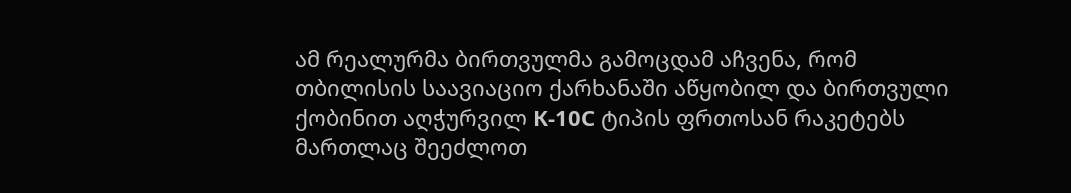ამ რეალურმა ბირთვულმა გამოცდამ აჩვენა, რომ თბილისის საავიაციო ქარხანაში აწყობილ და ბირთვული ქობინით აღჭურვილ К-10С ტიპის ფრთოსან რაკეტებს მართლაც შეეძლოთ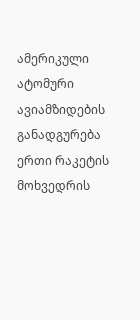ამერიკული ატომური ავიამზიდების განადგურება ერთი რაკეტის მოხვედრის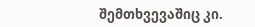შემთხვევაშიც კი.